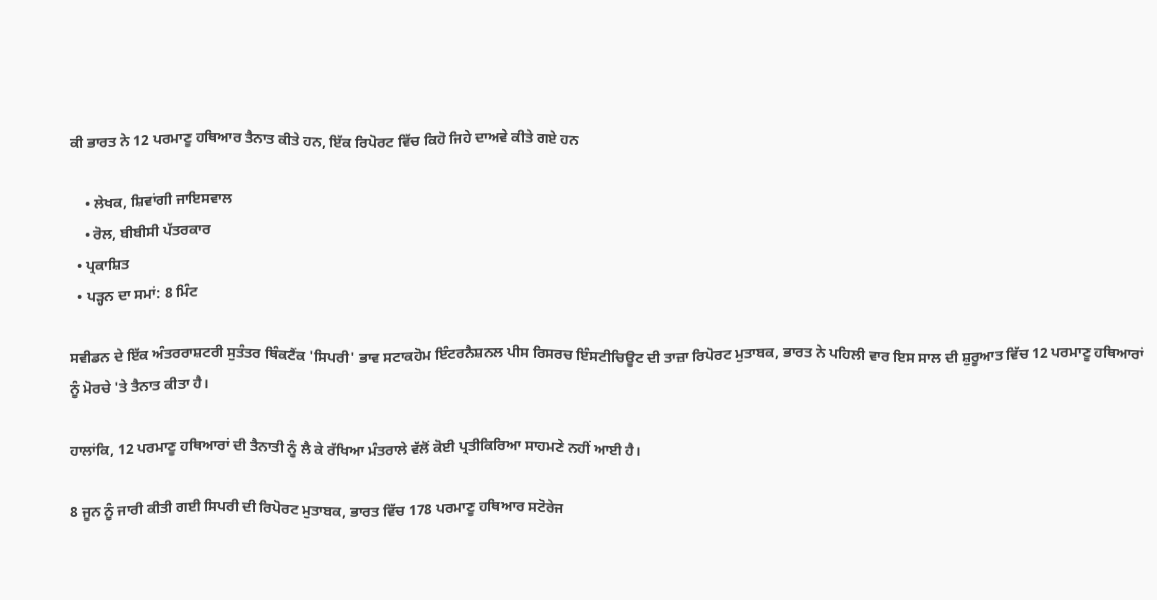ਕੀ ਭਾਰਤ ਨੇ 12 ਪਰਮਾਣੂ ਹਥਿਆਰ ਤੈਨਾਤ ਕੀਤੇ ਹਨ, ਇੱਕ ਰਿਪੋਰਟ ਵਿੱਚ ਕਿਹੋ ਜਿਹੇ ਦਾਅਵੇ ਕੀਤੇ ਗਏ ਹਨ

    • ਲੇਖਕ, ਸ਼ਿਵਾਂਗੀ ਜਾਇਸਵਾਲ
    • ਰੋਲ, ਬੀਬੀਸੀ ਪੱਤਰਕਾਰ
  • ਪ੍ਰਕਾਸ਼ਿਤ
  • ਪੜ੍ਹਨ ਦਾ ਸਮਾਂ: 8 ਮਿੰਟ

ਸਵੀਡਨ ਦੇ ਇੱਕ ਅੰਤਰਰਾਸ਼ਟਰੀ ਸੁਤੰਤਰ ਥਿੰਕਟੈਂਕ 'ਸਿਪਰੀ' ਭਾਵ ਸਟਾਕਹੋਮ ਇੰਟਰਨੈਸ਼ਨਲ ਪੀਸ ਰਿਸਰਚ ਇੰਸਟੀਚਿਊਟ ਦੀ ਤਾਜ਼ਾ ਰਿਪੋਰਟ ਮੁਤਾਬਕ, ਭਾਰਤ ਨੇ ਪਹਿਲੀ ਵਾਰ ਇਸ ਸਾਲ ਦੀ ਸ਼ੁਰੂਆਤ ਵਿੱਚ 12 ਪਰਮਾਣੂ ਹਥਿਆਰਾਂ ਨੂੰ ਮੋਰਚੇ 'ਤੇ ਤੈਨਾਤ ਕੀਤਾ ਹੈ।

ਹਾਲਾਂਕਿ, 12 ਪਰਮਾਣੂ ਹਥਿਆਰਾਂ ਦੀ ਤੈਨਾਤੀ ਨੂੰ ਲੈ ਕੇ ਰੱਖਿਆ ਮੰਤਰਾਲੇ ਵੱਲੋਂ ਕੋਈ ਪ੍ਰਤੀਕਿਰਿਆ ਸਾਹਮਣੇ ਨਹੀਂ ਆਈ ਹੈ।

8 ਜੂਨ ਨੂੰ ਜਾਰੀ ਕੀਤੀ ਗਈ ਸਿਪਰੀ ਦੀ ਰਿਪੋਰਟ ਮੁਤਾਬਕ, ਭਾਰਤ ਵਿੱਚ 178 ਪਰਮਾਣੂ ਹਥਿਆਰ ਸਟੋਰੇਜ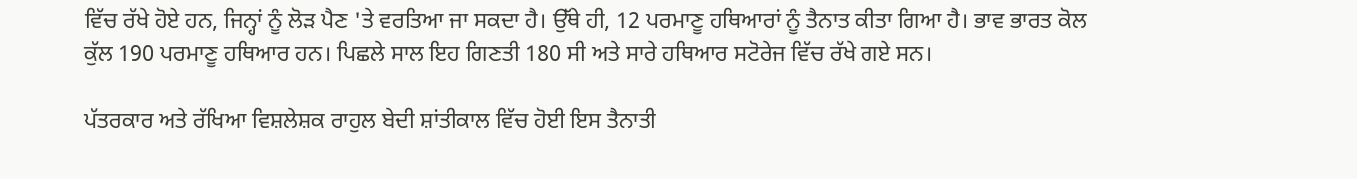ਵਿੱਚ ਰੱਖੇ ਹੋਏ ਹਨ, ਜਿਨ੍ਹਾਂ ਨੂੰ ਲੋੜ ਪੈਣ 'ਤੇ ਵਰਤਿਆ ਜਾ ਸਕਦਾ ਹੈ। ਉੱਥੇ ਹੀ, 12 ਪਰਮਾਣੂ ਹਥਿਆਰਾਂ ਨੂੰ ਤੈਨਾਤ ਕੀਤਾ ਗਿਆ ਹੈ। ਭਾਵ ਭਾਰਤ ਕੋਲ ਕੁੱਲ 190 ਪਰਮਾਣੂ ਹਥਿਆਰ ਹਨ। ਪਿਛਲੇ ਸਾਲ ਇਹ ਗਿਣਤੀ 180 ਸੀ ਅਤੇ ਸਾਰੇ ਹਥਿਆਰ ਸਟੋਰੇਜ ਵਿੱਚ ਰੱਖੇ ਗਏ ਸਨ।

ਪੱਤਰਕਾਰ ਅਤੇ ਰੱਖਿਆ ਵਿਸ਼ਲੇਸ਼ਕ ਰਾਹੁਲ ਬੇਦੀ ਸ਼ਾਂਤੀਕਾਲ ਵਿੱਚ ਹੋਈ ਇਸ ਤੈਨਾਤੀ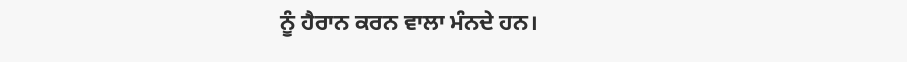ਨੂੰ ਹੈਰਾਨ ਕਰਨ ਵਾਲਾ ਮੰਨਦੇ ਹਨ।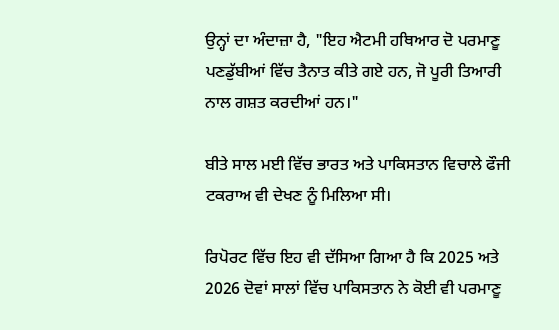ਉਨ੍ਹਾਂ ਦਾ ਅੰਦਾਜ਼ਾ ਹੈ, "ਇਹ ਐਟਮੀ ਹਥਿਆਰ ਦੋ ਪਰਮਾਣੂ ਪਣਡੁੱਬੀਆਂ ਵਿੱਚ ਤੈਨਾਤ ਕੀਤੇ ਗਏ ਹਨ, ਜੋ ਪੂਰੀ ਤਿਆਰੀ ਨਾਲ ਗਸ਼ਤ ਕਰਦੀਆਂ ਹਨ।"

ਬੀਤੇ ਸਾਲ ਮਈ ਵਿੱਚ ਭਾਰਤ ਅਤੇ ਪਾਕਿਸਤਾਨ ਵਿਚਾਲੇ ਫੌਜੀ ਟਕਰਾਅ ਵੀ ਦੇਖਣ ਨੂੰ ਮਿਲਿਆ ਸੀ।

ਰਿਪੋਰਟ ਵਿੱਚ ਇਹ ਵੀ ਦੱਸਿਆ ਗਿਆ ਹੈ ਕਿ 2025 ਅਤੇ 2026 ਦੋਵਾਂ ਸਾਲਾਂ ਵਿੱਚ ਪਾਕਿਸਤਾਨ ਨੇ ਕੋਈ ਵੀ ਪਰਮਾਣੂ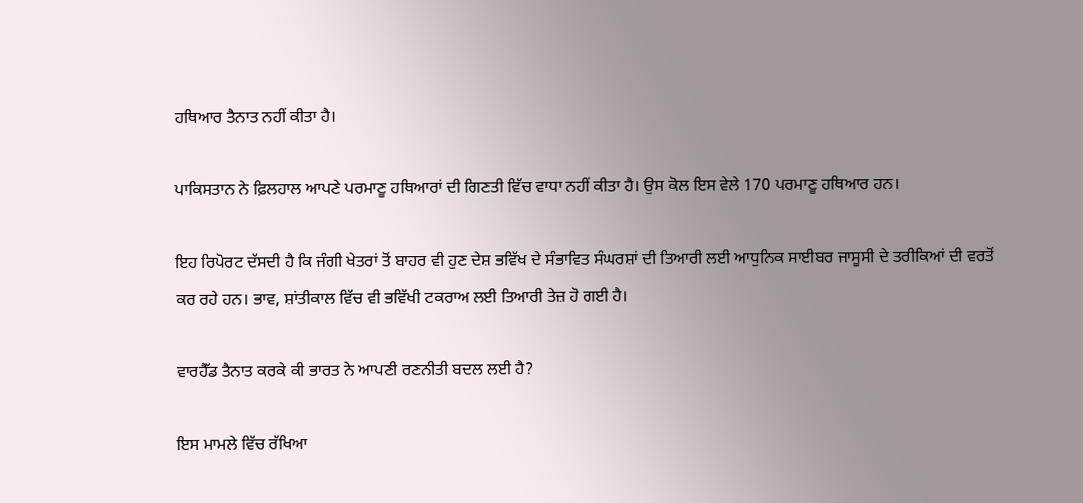ਹਥਿਆਰ ਤੈਨਾਤ ਨਹੀਂ ਕੀਤਾ ਹੈ।

ਪਾਕਿਸਤਾਨ ਨੇ ਫ਼ਿਲਹਾਲ ਆਪਣੇ ਪਰਮਾਣੂ ਹਥਿਆਰਾਂ ਦੀ ਗਿਣਤੀ ਵਿੱਚ ਵਾਧਾ ਨਹੀਂ ਕੀਤਾ ਹੈ। ਉਸ ਕੋਲ ਇਸ ਵੇਲੇ 170 ਪਰਮਾਣੂ ਹਥਿਆਰ ਹਨ।

ਇਹ ਰਿਪੋਰਟ ਦੱਸਦੀ ਹੈ ਕਿ ਜੰਗੀ ਖੇਤਰਾਂ ਤੋਂ ਬਾਹਰ ਵੀ ਹੁਣ ਦੇਸ਼ ਭਵਿੱਖ ਦੇ ਸੰਭਾਵਿਤ ਸੰਘਰਸ਼ਾਂ ਦੀ ਤਿਆਰੀ ਲਈ ਆਧੁਨਿਕ ਸਾਈਬਰ ਜਾਸੂਸੀ ਦੇ ਤਰੀਕਿਆਂ ਦੀ ਵਰਤੋਂ ਕਰ ਰਹੇ ਹਨ। ਭਾਵ, ਸ਼ਾਂਤੀਕਾਲ ਵਿੱਚ ਵੀ ਭਵਿੱਖੀ ਟਕਰਾਅ ਲਈ ਤਿਆਰੀ ਤੇਜ਼ ਹੋ ਗਈ ਹੈ।

ਵਾਰਹੈੱਡ ਤੈਨਾਤ ਕਰਕੇ ਕੀ ਭਾਰਤ ਨੇ ਆਪਣੀ ਰਣਨੀਤੀ ਬਦਲ ਲਈ ਹੈ?

ਇਸ ਮਾਮਲੇ ਵਿੱਚ ਰੱਖਿਆ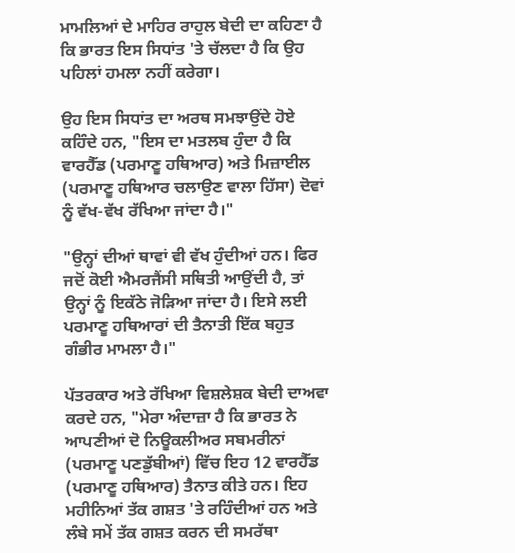ਮਾਮਲਿਆਂ ਦੇ ਮਾਹਿਰ ਰਾਹੁਲ ਬੇਦੀ ਦਾ ਕਹਿਣਾ ਹੈ ਕਿ ਭਾਰਤ ਇਸ ਸਿਧਾਂਤ 'ਤੇ ਚੱਲਦਾ ਹੈ ਕਿ ਉਹ ਪਹਿਲਾਂ ਹਮਲਾ ਨਹੀਂ ਕਰੇਗਾ।

ਉਹ ਇਸ ਸਿਧਾਂਤ ਦਾ ਅਰਥ ਸਮਝਾਉਂਦੇ ਹੋਏ ਕਹਿੰਦੇ ਹਨ, "ਇਸ ਦਾ ਮਤਲਬ ਹੁੰਦਾ ਹੈ ਕਿ ਵਾਰਹੈੱਡ (ਪਰਮਾਣੂ ਹਥਿਆਰ) ਅਤੇ ਮਿਜ਼ਾਈਲ (ਪਰਮਾਣੂ ਹਥਿਆਰ ਚਲਾਉਣ ਵਾਲਾ ਹਿੱਸਾ) ਦੋਵਾਂ ਨੂੰ ਵੱਖ-ਵੱਖ ਰੱਖਿਆ ਜਾਂਦਾ ਹੈ।"

"ਉਨ੍ਹਾਂ ਦੀਆਂ ਥਾਵਾਂ ਵੀ ਵੱਖ ਹੁੰਦੀਆਂ ਹਨ। ਫਿਰ ਜਦੋਂ ਕੋਈ ਐਮਰਜੈਂਸੀ ਸਥਿਤੀ ਆਉਂਦੀ ਹੈ, ਤਾਂ ਉਨ੍ਹਾਂ ਨੂੰ ਇਕੱਠੇ ਜੋੜਿਆ ਜਾਂਦਾ ਹੈ। ਇਸੇ ਲਈ ਪਰਮਾਣੂ ਹਥਿਆਰਾਂ ਦੀ ਤੈਨਾਤੀ ਇੱਕ ਬਹੁਤ ਗੰਭੀਰ ਮਾਮਲਾ ਹੈ।"

ਪੱਤਰਕਾਰ ਅਤੇ ਰੱਖਿਆ ਵਿਸ਼ਲੇਸ਼ਕ ਬੇਦੀ ਦਾਅਵਾ ਕਰਦੇ ਹਨ, "ਮੇਰਾ ਅੰਦਾਜ਼ਾ ਹੈ ਕਿ ਭਾਰਤ ਨੇ ਆਪਣੀਆਂ ਦੋ ਨਿਊਕਲੀਅਰ ਸਬਮਰੀਨਾਂ (ਪਰਮਾਣੂ ਪਣਡੁੱਬੀਆਂ) ਵਿੱਚ ਇਹ 12 ਵਾਰਹੈੱਡ (ਪਰਮਾਣੂ ਹਥਿਆਰ) ਤੈਨਾਤ ਕੀਤੇ ਹਨ। ਇਹ ਮਹੀਨਿਆਂ ਤੱਕ ਗਸ਼ਤ 'ਤੇ ਰਹਿੰਦੀਆਂ ਹਨ ਅਤੇ ਲੰਬੇ ਸਮੇਂ ਤੱਕ ਗਸ਼ਤ ਕਰਨ ਦੀ ਸਮਰੱਥਾ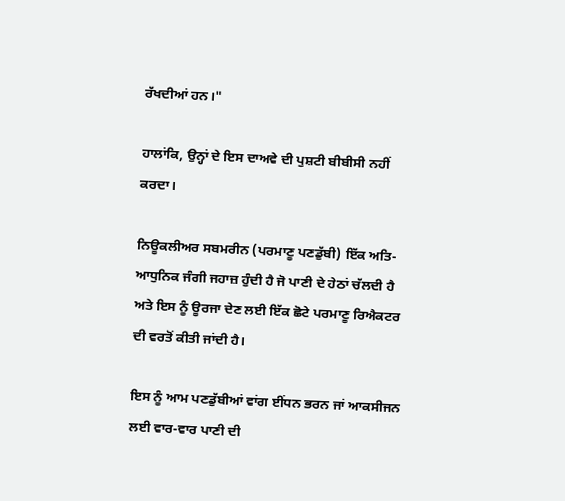ਰੱਖਦੀਆਂ ਹਨ।"

ਹਾਲਾਂਕਿ, ਉਨ੍ਹਾਂ ਦੇ ਇਸ ਦਾਅਵੇ ਦੀ ਪੁਸ਼ਟੀ ਬੀਬੀਸੀ ਨਹੀਂ ਕਰਦਾ।

ਨਿਊਕਲੀਅਰ ਸਬਮਰੀਨ (ਪਰਮਾਣੂ ਪਣਡੁੱਬੀ) ਇੱਕ ਅਤਿ-ਆਧੁਨਿਕ ਜੰਗੀ ਜਹਾਜ਼ ਹੁੰਦੀ ਹੈ ਜੋ ਪਾਣੀ ਦੇ ਹੇਠਾਂ ਚੱਲਦੀ ਹੈ ਅਤੇ ਇਸ ਨੂੰ ਊਰਜਾ ਦੇਣ ਲਈ ਇੱਕ ਛੋਟੇ ਪਰਮਾਣੂ ਰਿਐਕਟਰ ਦੀ ਵਰਤੋਂ ਕੀਤੀ ਜਾਂਦੀ ਹੈ।

ਇਸ ਨੂੰ ਆਮ ਪਣਡੁੱਬੀਆਂ ਵਾਂਗ ਈਂਧਨ ਭਰਨ ਜਾਂ ਆਕਸੀਜਨ ਲਈ ਵਾਰ-ਵਾਰ ਪਾਣੀ ਦੀ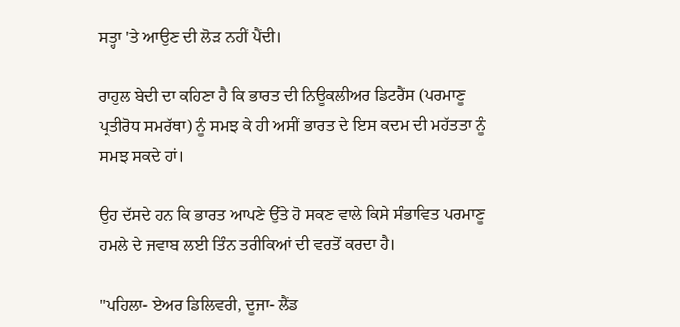ਸਤ੍ਹਾ 'ਤੇ ਆਉਣ ਦੀ ਲੋੜ ਨਹੀਂ ਪੈਂਦੀ।

ਰਾਹੁਲ ਬੇਦੀ ਦਾ ਕਹਿਣਾ ਹੈ ਕਿ ਭਾਰਤ ਦੀ ਨਿਊਕਲੀਅਰ ਡਿਟਰੈਂਸ (ਪਰਮਾਣੂ ਪ੍ਰਤੀਰੋਧ ਸਮਰੱਥਾ) ਨੂੰ ਸਮਝ ਕੇ ਹੀ ਅਸੀਂ ਭਾਰਤ ਦੇ ਇਸ ਕਦਮ ਦੀ ਮਹੱਤਤਾ ਨੂੰ ਸਮਝ ਸਕਦੇ ਹਾਂ।

ਉਹ ਦੱਸਦੇ ਹਨ ਕਿ ਭਾਰਤ ਆਪਣੇ ਉੱਤੇ ਹੋ ਸਕਣ ਵਾਲੇ ਕਿਸੇ ਸੰਭਾਵਿਤ ਪਰਮਾਣੂ ਹਮਲੇ ਦੇ ਜਵਾਬ ਲਈ ਤਿੰਨ ਤਰੀਕਿਆਂ ਦੀ ਵਰਤੋਂ ਕਰਦਾ ਹੈ।

"ਪਹਿਲਾ- ਏਅਰ ਡਿਲਿਵਰੀ, ਦੂਜਾ- ਲੈਂਡ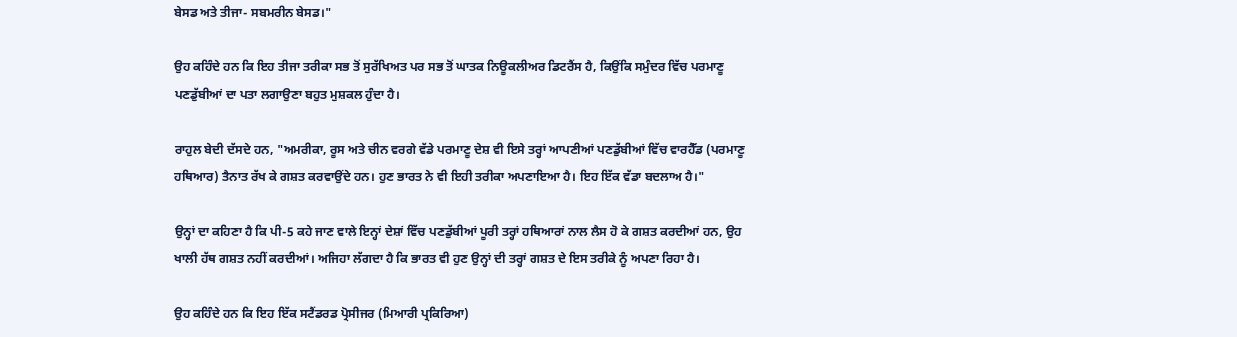ਬੇਸਡ ਅਤੇ ਤੀਜਾ- ਸਬਮਰੀਨ ਬੇਸਡ।"

ਉਹ ਕਹਿੰਦੇ ਹਨ ਕਿ ਇਹ ਤੀਜਾ ਤਰੀਕਾ ਸਭ ਤੋਂ ਸੁਰੱਖਿਅਤ ਪਰ ਸਭ ਤੋਂ ਘਾਤਕ ਨਿਊਕਲੀਅਰ ਡਿਟਰੈਂਸ ਹੈ, ਕਿਉਂਕਿ ਸਮੁੰਦਰ ਵਿੱਚ ਪਰਮਾਣੂ ਪਣਡੁੱਬੀਆਂ ਦਾ ਪਤਾ ਲਗਾਉਣਾ ਬਹੁਤ ਮੁਸ਼ਕਲ ਹੁੰਦਾ ਹੈ।

ਰਾਹੁਲ ਬੇਦੀ ਦੱਸਦੇ ਹਨ, "ਅਮਰੀਕਾ, ਰੂਸ ਅਤੇ ਚੀਨ ਵਰਗੇ ਵੱਡੇ ਪਰਮਾਣੂ ਦੇਸ਼ ਵੀ ਇਸੇ ਤਰ੍ਹਾਂ ਆਪਣੀਆਂ ਪਣਡੁੱਬੀਆਂ ਵਿੱਚ ਵਾਰਹੈੱਡ (ਪਰਮਾਣੂ ਹਥਿਆਰ) ਤੈਨਾਤ ਰੱਖ ਕੇ ਗਸ਼ਤ ਕਰਵਾਉਂਦੇ ਹਨ। ਹੁਣ ਭਾਰਤ ਨੇ ਵੀ ਇਹੀ ਤਰੀਕਾ ਅਪਣਾਇਆ ਹੈ। ਇਹ ਇੱਕ ਵੱਡਾ ਬਦਲਾਅ ਹੈ।"

ਉਨ੍ਹਾਂ ਦਾ ਕਹਿਣਾ ਹੈ ਕਿ ਪੀ-5 ਕਹੇ ਜਾਣ ਵਾਲੇ ਇਨ੍ਹਾਂ ਦੇਸ਼ਾਂ ਵਿੱਚ ਪਣਡੁੱਬੀਆਂ ਪੂਰੀ ਤਰ੍ਹਾਂ ਹਥਿਆਰਾਂ ਨਾਲ ਲੈਸ ਹੋ ਕੇ ਗਸ਼ਤ ਕਰਦੀਆਂ ਹਨ, ਉਹ ਖਾਲੀ ਹੱਥ ਗਸ਼ਤ ਨਹੀਂ ਕਰਦੀਆਂ। ਅਜਿਹਾ ਲੱਗਦਾ ਹੈ ਕਿ ਭਾਰਤ ਵੀ ਹੁਣ ਉਨ੍ਹਾਂ ਦੀ ਤਰ੍ਹਾਂ ਗਸ਼ਤ ਦੇ ਇਸ ਤਰੀਕੇ ਨੂੰ ਅਪਣਾ ਰਿਹਾ ਹੈ।

ਉਹ ਕਹਿੰਦੇ ਹਨ ਕਿ ਇਹ ਇੱਕ ਸਟੈਂਡਰਡ ਪ੍ਰੋਸੀਜਰ (ਮਿਆਰੀ ਪ੍ਰਕਿਰਿਆ)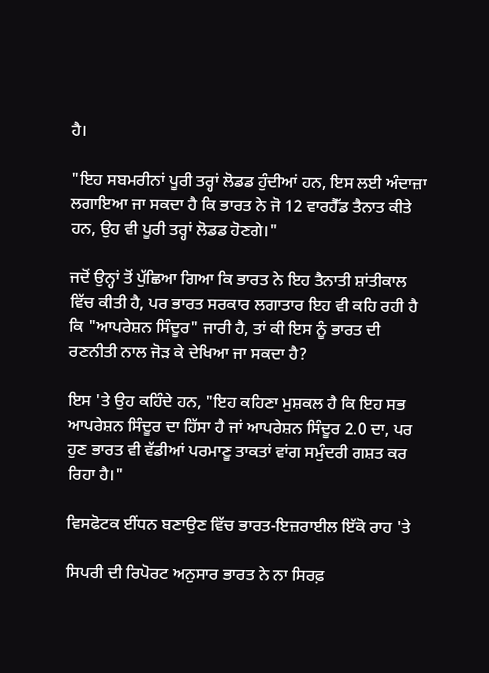ਹੈ।

"ਇਹ ਸਬਮਰੀਨਾਂ ਪੂਰੀ ਤਰ੍ਹਾਂ ਲੋਡਡ ਹੁੰਦੀਆਂ ਹਨ, ਇਸ ਲਈ ਅੰਦਾਜ਼ਾ ਲਗਾਇਆ ਜਾ ਸਕਦਾ ਹੈ ਕਿ ਭਾਰਤ ਨੇ ਜੋ 12 ਵਾਰਹੈੱਡ ਤੈਨਾਤ ਕੀਤੇ ਹਨ, ਉਹ ਵੀ ਪੂਰੀ ਤਰ੍ਹਾਂ ਲੋਡਡ ਹੋਣਗੇ।"

ਜਦੋਂ ਉਨ੍ਹਾਂ ਤੋਂ ਪੁੱਛਿਆ ਗਿਆ ਕਿ ਭਾਰਤ ਨੇ ਇਹ ਤੈਨਾਤੀ ਸ਼ਾਂਤੀਕਾਲ ਵਿੱਚ ਕੀਤੀ ਹੈ, ਪਰ ਭਾਰਤ ਸਰਕਾਰ ਲਗਾਤਾਰ ਇਹ ਵੀ ਕਹਿ ਰਹੀ ਹੈ ਕਿ "ਆਪਰੇਸ਼ਨ ਸਿੰਦੂਰ" ਜਾਰੀ ਹੈ, ਤਾਂ ਕੀ ਇਸ ਨੂੰ ਭਾਰਤ ਦੀ ਰਣਨੀਤੀ ਨਾਲ ਜੋੜ ਕੇ ਦੇਖਿਆ ਜਾ ਸਕਦਾ ਹੈ?

ਇਸ 'ਤੇ ਉਹ ਕਹਿੰਦੇ ਹਨ, "ਇਹ ਕਹਿਣਾ ਮੁਸ਼ਕਲ ਹੈ ਕਿ ਇਹ ਸਭ ਆਪਰੇਸ਼ਨ ਸਿੰਦੂਰ ਦਾ ਹਿੱਸਾ ਹੈ ਜਾਂ ਆਪਰੇਸ਼ਨ ਸਿੰਦੂਰ 2.0 ਦਾ, ਪਰ ਹੁਣ ਭਾਰਤ ਵੀ ਵੱਡੀਆਂ ਪਰਮਾਣੂ ਤਾਕਤਾਂ ਵਾਂਗ ਸਮੁੰਦਰੀ ਗਸ਼ਤ ਕਰ ਰਿਹਾ ਹੈ।"

ਵਿਸਫੋਟਕ ਈਂਧਨ ਬਣਾਉਣ ਵਿੱਚ ਭਾਰਤ-ਇਜ਼ਰਾਈਲ ਇੱਕੋ ਰਾਹ 'ਤੇ

ਸਿਪਰੀ ਦੀ ਰਿਪੋਰਟ ਅਨੁਸਾਰ ਭਾਰਤ ਨੇ ਨਾ ਸਿਰਫ਼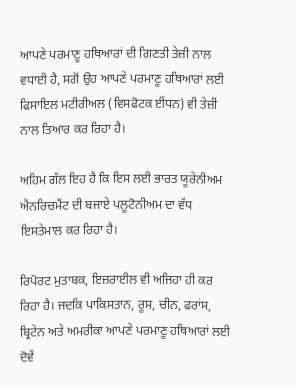ਆਪਣੇ ਪਰਮਾਣੂ ਹਥਿਆਰਾਂ ਦੀ ਗਿਣਤੀ ਤੇਜ਼ੀ ਨਾਲ ਵਧਾਈ ਹੈ, ਸਗੋਂ ਉਹ ਆਪਣੇ ਪਰਮਾਣੂ ਹਥਿਆਰਾਂ ਲਈ ਫਿਸਾਇਲ ਮਟੀਰੀਅਲ (ਵਿਸਫੋਟਕ ਈਂਧਨ) ਵੀ ਤੇਜ਼ੀ ਨਾਲ ਤਿਆਰ ਕਰ ਰਿਹਾ ਹੈ।

ਅਹਿਮ ਗੱਲ ਇਹ ਹੈ ਕਿ ਇਸ ਲਈ ਭਾਰਤ ਯੂਰੇਨੀਅਮ ਐਨਰਿਚਮੈਂਟ ਦੀ ਬਜਾਏ ਪਲੂਟੋਨੀਅਮ ਦਾ ਵੱਧ ਇਸਤੇਮਾਲ ਕਰ ਰਿਹਾ ਹੈ।

ਰਿਪੋਰਟ ਮੁਤਾਬਕ, ਇਜ਼ਰਾਈਲ ਵੀ ਅਜਿਹਾ ਹੀ ਕਰ ਰਿਹਾ ਹੈ। ਜਦਕਿ ਪਾਕਿਸਤਾਨ, ਰੂਸ, ਚੀਨ, ਫਰਾਂਸ, ਬ੍ਰਿਟੇਨ ਅਤੇ ਅਮਰੀਕਾ ਆਪਣੇ ਪਰਮਾਣੂ ਹਥਿਆਰਾਂ ਲਈ ਦੋਵੇਂ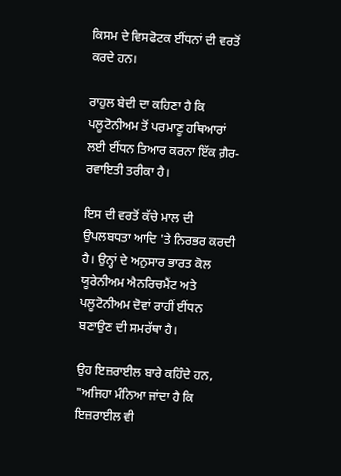ਕਿਸਮ ਦੇ ਵਿਸਫੋਟਕ ਈਂਧਨਾਂ ਦੀ ਵਰਤੋਂ ਕਰਦੇ ਹਨ।

ਰਾਹੁਲ ਬੇਦੀ ਦਾ ਕਹਿਣਾ ਹੈ ਕਿ ਪਲੂਟੋਨੀਅਮ ਤੋਂ ਪਰਮਾਣੂ ਹਥਿਆਰਾਂ ਲਈ ਈਂਧਨ ਤਿਆਰ ਕਰਨਾ ਇੱਕ ਗ਼ੈਰ-ਰਵਾਇਤੀ ਤਰੀਕਾ ਹੈ।

ਇਸ ਦੀ ਵਰਤੋਂ ਕੱਚੇ ਮਾਲ ਦੀ ਉਪਲਬਧਤਾ ਆਦਿ 'ਤੇ ਨਿਰਭਰ ਕਰਦੀ ਹੈ। ਉਨ੍ਹਾਂ ਦੇ ਅਨੁਸਾਰ ਭਾਰਤ ਕੋਲ ਯੂਰੇਨੀਅਮ ਐਨਰਿਚਮੈਂਟ ਅਤੇ ਪਲੂਟੋਨੀਅਮ ਦੋਵਾਂ ਰਾਹੀਂ ਈਂਧਨ ਬਣਾਉਣ ਦੀ ਸਮਰੱਥਾ ਹੈ।

ਉਹ ਇਜ਼ਰਾਈਲ ਬਾਰੇ ਕਹਿੰਦੇ ਹਨ, "ਅਜਿਹਾ ਮੰਨਿਆ ਜਾਂਦਾ ਹੈ ਕਿ ਇਜ਼ਰਾਈਲ ਵੀ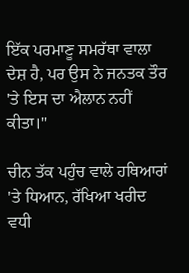ਇੱਕ ਪਰਮਾਣੂ ਸਮਰੱਥਾ ਵਾਲਾ ਦੇਸ਼ ਹੈ, ਪਰ ਉਸ ਨੇ ਜਨਤਕ ਤੌਰ 'ਤੇ ਇਸ ਦਾ ਐਲਾਨ ਨਹੀਂ ਕੀਤਾ।"

ਚੀਨ ਤੱਕ ਪਹੁੰਚ ਵਾਲੇ ਹਥਿਆਰਾਂ 'ਤੇ ਧਿਆਨ, ਰੱਖਿਆ ਖਰੀਦ ਵਧੀ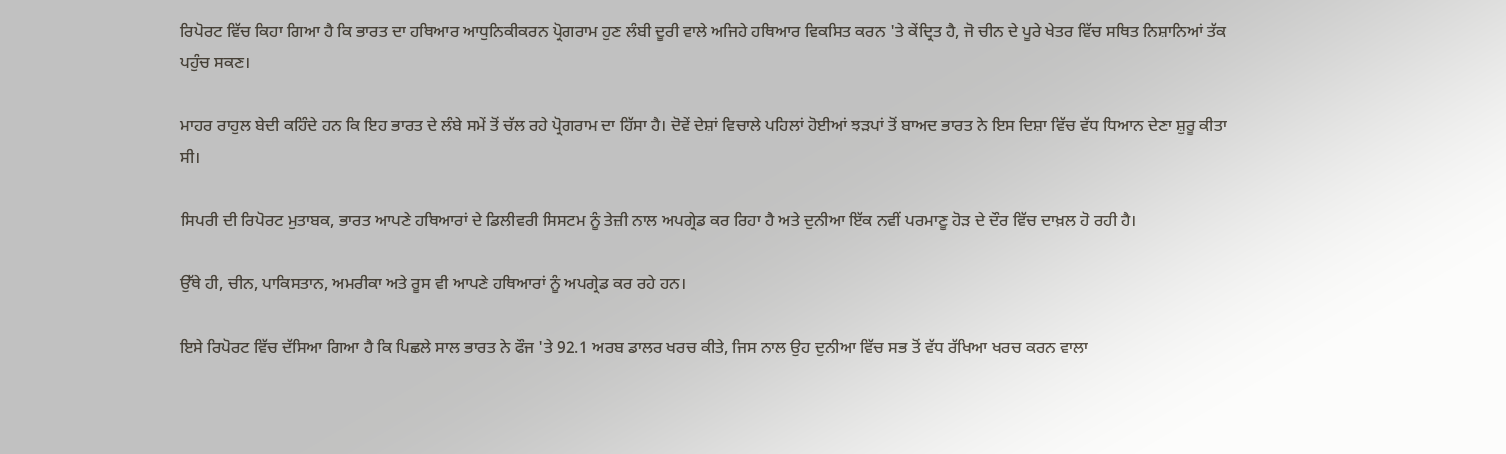ਰਿਪੋਰਟ ਵਿੱਚ ਕਿਹਾ ਗਿਆ ਹੈ ਕਿ ਭਾਰਤ ਦਾ ਹਥਿਆਰ ਆਧੁਨਿਕੀਕਰਨ ਪ੍ਰੋਗਰਾਮ ਹੁਣ ਲੰਬੀ ਦੂਰੀ ਵਾਲੇ ਅਜਿਹੇ ਹਥਿਆਰ ਵਿਕਸਿਤ ਕਰਨ 'ਤੇ ਕੇਂਦ੍ਰਿਤ ਹੈ, ਜੋ ਚੀਨ ਦੇ ਪੂਰੇ ਖੇਤਰ ਵਿੱਚ ਸਥਿਤ ਨਿਸ਼ਾਨਿਆਂ ਤੱਕ ਪਹੁੰਚ ਸਕਣ।

ਮਾਹਰ ਰਾਹੁਲ ਬੇਦੀ ਕਹਿੰਦੇ ਹਨ ਕਿ ਇਹ ਭਾਰਤ ਦੇ ਲੰਬੇ ਸਮੇਂ ਤੋਂ ਚੱਲ ਰਹੇ ਪ੍ਰੋਗਰਾਮ ਦਾ ਹਿੱਸਾ ਹੈ। ਦੋਵੇਂ ਦੇਸ਼ਾਂ ਵਿਚਾਲੇ ਪਹਿਲਾਂ ਹੋਈਆਂ ਝੜਪਾਂ ਤੋਂ ਬਾਅਦ ਭਾਰਤ ਨੇ ਇਸ ਦਿਸ਼ਾ ਵਿੱਚ ਵੱਧ ਧਿਆਨ ਦੇਣਾ ਸ਼ੁਰੂ ਕੀਤਾ ਸੀ।

ਸਿਪਰੀ ਦੀ ਰਿਪੋਰਟ ਮੁਤਾਬਕ, ਭਾਰਤ ਆਪਣੇ ਹਥਿਆਰਾਂ ਦੇ ਡਿਲੀਵਰੀ ਸਿਸਟਮ ਨੂੰ ਤੇਜ਼ੀ ਨਾਲ ਅਪਗ੍ਰੇਡ ਕਰ ਰਿਹਾ ਹੈ ਅਤੇ ਦੁਨੀਆ ਇੱਕ ਨਵੀਂ ਪਰਮਾਣੂ ਹੋੜ ਦੇ ਦੌਰ ਵਿੱਚ ਦਾਖ਼ਲ ਹੋ ਰਹੀ ਹੈ।

ਉੱਥੇ ਹੀ, ਚੀਨ, ਪਾਕਿਸਤਾਨ, ਅਮਰੀਕਾ ਅਤੇ ਰੂਸ ਵੀ ਆਪਣੇ ਹਥਿਆਰਾਂ ਨੂੰ ਅਪਗ੍ਰੇਡ ਕਰ ਰਹੇ ਹਨ।

ਇਸੇ ਰਿਪੋਰਟ ਵਿੱਚ ਦੱਸਿਆ ਗਿਆ ਹੈ ਕਿ ਪਿਛਲੇ ਸਾਲ ਭਾਰਤ ਨੇ ਫੌਜ 'ਤੇ 92.1 ਅਰਬ ਡਾਲਰ ਖਰਚ ਕੀਤੇ, ਜਿਸ ਨਾਲ ਉਹ ਦੁਨੀਆ ਵਿੱਚ ਸਭ ਤੋਂ ਵੱਧ ਰੱਖਿਆ ਖਰਚ ਕਰਨ ਵਾਲਾ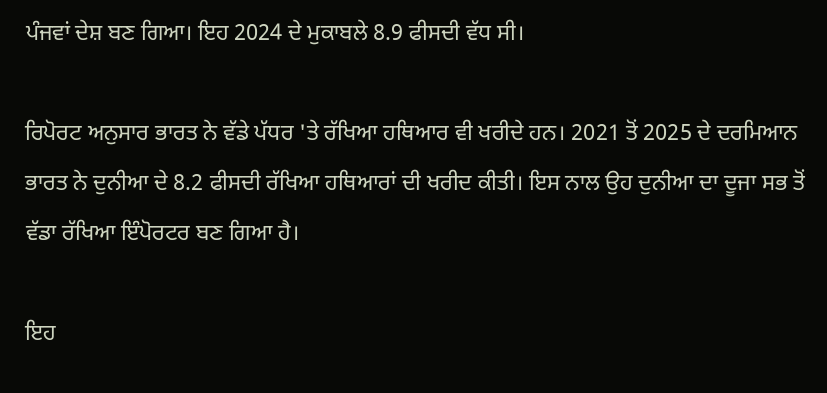ਪੰਜਵਾਂ ਦੇਸ਼ ਬਣ ਗਿਆ। ਇਹ 2024 ਦੇ ਮੁਕਾਬਲੇ 8.9 ਫੀਸਦੀ ਵੱਧ ਸੀ।

ਰਿਪੋਰਟ ਅਨੁਸਾਰ ਭਾਰਤ ਨੇ ਵੱਡੇ ਪੱਧਰ 'ਤੇ ਰੱਖਿਆ ਹਥਿਆਰ ਵੀ ਖਰੀਦੇ ਹਨ। 2021 ਤੋਂ 2025 ਦੇ ਦਰਮਿਆਨ ਭਾਰਤ ਨੇ ਦੁਨੀਆ ਦੇ 8.2 ਫੀਸਦੀ ਰੱਖਿਆ ਹਥਿਆਰਾਂ ਦੀ ਖਰੀਦ ਕੀਤੀ। ਇਸ ਨਾਲ ਉਹ ਦੁਨੀਆ ਦਾ ਦੂਜਾ ਸਭ ਤੋਂ ਵੱਡਾ ਰੱਖਿਆ ਇੰਪੋਰਟਰ ਬਣ ਗਿਆ ਹੈ।

ਇਹ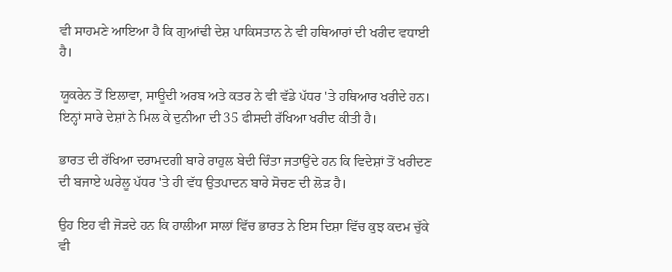ਵੀ ਸਾਹਮਣੇ ਆਇਆ ਹੈ ਕਿ ਗੁਆਂਢੀ ਦੇਸ਼ ਪਾਕਿਸਤਾਨ ਨੇ ਵੀ ਹਥਿਆਰਾਂ ਦੀ ਖਰੀਦ ਵਧਾਈ ਹੈ।

ਯੂਕਰੇਨ ਤੋਂ ਇਲਾਵਾ, ਸਾਊਦੀ ਅਰਬ ਅਤੇ ਕਤਰ ਨੇ ਵੀ ਵੱਡੇ ਪੱਧਰ 'ਤੇ ਹਥਿਆਰ ਖਰੀਦੇ ਹਨ। ਇਨ੍ਹਾਂ ਸਾਰੇ ਦੇਸ਼ਾਂ ਨੇ ਮਿਲ ਕੇ ਦੁਨੀਆ ਦੀ 35 ਫੀਸਦੀ ਰੱਖਿਆ ਖਰੀਦ ਕੀਤੀ ਹੈ।

ਭਾਰਤ ਦੀ ਰੱਖਿਆ ਦਰਾਮਦਗੀ ਬਾਰੇ ਰਾਹੁਲ ਬੇਦੀ ਚਿੰਤਾ ਜਤਾਉਂਦੇ ਹਨ ਕਿ ਵਿਦੇਸ਼ਾਂ ਤੋਂ ਖਰੀਦਣ ਦੀ ਬਜਾਏ ਘਰੇਲੂ ਪੱਧਰ 'ਤੇ ਹੀ ਵੱਧ ਉਤਪਾਦਨ ਬਾਰੇ ਸੋਚਣ ਦੀ ਲੋੜ ਹੈ।

ਉਹ ਇਹ ਵੀ ਜੋੜਦੇ ਹਨ ਕਿ ਹਾਲੀਆ ਸਾਲਾਂ ਵਿੱਚ ਭਾਰਤ ਨੇ ਇਸ ਦਿਸ਼ਾ ਵਿੱਚ ਕੁਝ ਕਦਮ ਚੁੱਕੇ ਵੀ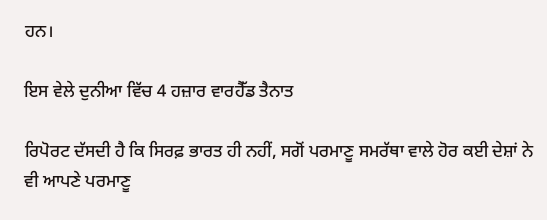ਹਨ।

ਇਸ ਵੇਲੇ ਦੁਨੀਆ ਵਿੱਚ 4 ਹਜ਼ਾਰ ਵਾਰਹੈੱਡ ਤੈਨਾਤ

ਰਿਪੋਰਟ ਦੱਸਦੀ ਹੈ ਕਿ ਸਿਰਫ਼ ਭਾਰਤ ਹੀ ਨਹੀਂ, ਸਗੋਂ ਪਰਮਾਣੂ ਸਮਰੱਥਾ ਵਾਲੇ ਹੋਰ ਕਈ ਦੇਸ਼ਾਂ ਨੇ ਵੀ ਆਪਣੇ ਪਰਮਾਣੂ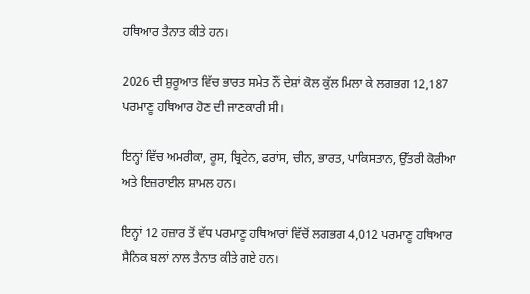ਹਥਿਆਰ ਤੈਨਾਤ ਕੀਤੇ ਹਨ।

2026 ਦੀ ਸ਼ੁਰੂਆਤ ਵਿੱਚ ਭਾਰਤ ਸਮੇਤ ਨੌਂ ਦੇਸ਼ਾਂ ਕੋਲ ਕੁੱਲ ਮਿਲਾ ਕੇ ਲਗਭਗ 12,187 ਪਰਮਾਣੂ ਹਥਿਆਰ ਹੋਣ ਦੀ ਜਾਣਕਾਰੀ ਸੀ।

ਇਨ੍ਹਾਂ ਵਿੱਚ ਅਮਰੀਕਾ, ਰੂਸ, ਬ੍ਰਿਟੇਨ, ਫਰਾਂਸ, ਚੀਨ, ਭਾਰਤ, ਪਾਕਿਸਤਾਨ, ਉੱਤਰੀ ਕੋਰੀਆ ਅਤੇ ਇਜ਼ਰਾਈਲ ਸ਼ਾਮਲ ਹਨ।

ਇਨ੍ਹਾਂ 12 ਹਜ਼ਾਰ ਤੋਂ ਵੱਧ ਪਰਮਾਣੂ ਹਥਿਆਰਾਂ ਵਿੱਚੋਂ ਲਗਭਗ 4,012 ਪਰਮਾਣੂ ਹਥਿਆਰ ਸੈਨਿਕ ਬਲਾਂ ਨਾਲ ਤੈਨਾਤ ਕੀਤੇ ਗਏ ਹਨ।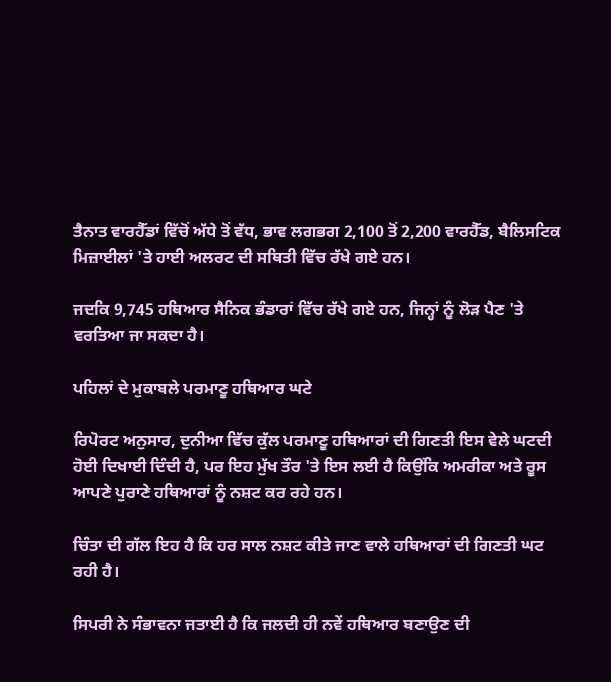ਤੈਨਾਤ ਵਾਰਹੈੱਡਾਂ ਵਿੱਚੋਂ ਅੱਧੇ ਤੋਂ ਵੱਧ, ਭਾਵ ਲਗਭਗ 2,100 ਤੋਂ 2,200 ਵਾਰਹੈੱਡ, ਬੈਲਿਸਟਿਕ ਮਿਜ਼ਾਈਲਾਂ 'ਤੇ ਹਾਈ ਅਲਰਟ ਦੀ ਸਥਿਤੀ ਵਿੱਚ ਰੱਖੇ ਗਏ ਹਨ।

ਜਦਕਿ 9,745 ਹਥਿਆਰ ਸੈਨਿਕ ਭੰਡਾਰਾਂ ਵਿੱਚ ਰੱਖੇ ਗਏ ਹਨ, ਜਿਨ੍ਹਾਂ ਨੂੰ ਲੋੜ ਪੈਣ 'ਤੇ ਵਰਤਿਆ ਜਾ ਸਕਦਾ ਹੈ।

ਪਹਿਲਾਂ ਦੇ ਮੁਕਾਬਲੇ ਪਰਮਾਣੂ ਹਥਿਆਰ ਘਟੇ

ਰਿਪੋਰਟ ਅਨੁਸਾਰ, ਦੁਨੀਆ ਵਿੱਚ ਕੁੱਲ ਪਰਮਾਣੂ ਹਥਿਆਰਾਂ ਦੀ ਗਿਣਤੀ ਇਸ ਵੇਲੇ ਘਟਦੀ ਹੋਈ ਦਿਖਾਈ ਦਿੰਦੀ ਹੈ, ਪਰ ਇਹ ਮੁੱਖ ਤੌਰ 'ਤੇ ਇਸ ਲਈ ਹੈ ਕਿਉਂਕਿ ਅਮਰੀਕਾ ਅਤੇ ਰੂਸ ਆਪਣੇ ਪੁਰਾਣੇ ਹਥਿਆਰਾਂ ਨੂੰ ਨਸ਼ਟ ਕਰ ਰਹੇ ਹਨ।

ਚਿੰਤਾ ਦੀ ਗੱਲ ਇਹ ਹੈ ਕਿ ਹਰ ਸਾਲ ਨਸ਼ਟ ਕੀਤੇ ਜਾਣ ਵਾਲੇ ਹਥਿਆਰਾਂ ਦੀ ਗਿਣਤੀ ਘਟ ਰਹੀ ਹੈ।

ਸਿਪਰੀ ਨੇ ਸੰਭਾਵਨਾ ਜਤਾਈ ਹੈ ਕਿ ਜਲਦੀ ਹੀ ਨਵੇਂ ਹਥਿਆਰ ਬਣਾਉਣ ਦੀ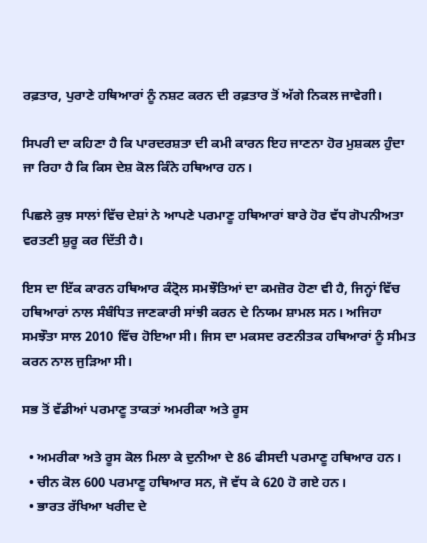ਰਫ਼ਤਾਰ, ਪੁਰਾਣੇ ਹਥਿਆਰਾਂ ਨੂੰ ਨਸ਼ਟ ਕਰਨ ਦੀ ਰਫ਼ਤਾਰ ਤੋਂ ਅੱਗੇ ਨਿਕਲ ਜਾਵੇਗੀ।

ਸਿਪਰੀ ਦਾ ਕਹਿਣਾ ਹੈ ਕਿ ਪਾਰਦਰਸ਼ਤਾ ਦੀ ਕਮੀ ਕਾਰਨ ਇਹ ਜਾਣਨਾ ਹੋਰ ਮੁਸ਼ਕਲ ਹੁੰਦਾ ਜਾ ਰਿਹਾ ਹੈ ਕਿ ਕਿਸ ਦੇਸ਼ ਕੋਲ ਕਿੰਨੇ ਹਥਿਆਰ ਹਨ।

ਪਿਛਲੇ ਕੁਝ ਸਾਲਾਂ ਵਿੱਚ ਦੇਸ਼ਾਂ ਨੇ ਆਪਣੇ ਪਰਮਾਣੂ ਹਥਿਆਰਾਂ ਬਾਰੇ ਹੋਰ ਵੱਧ ਗੋਪਨੀਅਤਾ ਵਰਤਣੀ ਸ਼ੁਰੂ ਕਰ ਦਿੱਤੀ ਹੈ।

ਇਸ ਦਾ ਇੱਕ ਕਾਰਨ ਹਥਿਆਰ ਕੰਟ੍ਰੋਲ ਸਮਝੌਤਿਆਂ ਦਾ ਕਮਜ਼ੋਰ ਹੋਣਾ ਵੀ ਹੈ, ਜਿਨ੍ਹਾਂ ਵਿੱਚ ਹਥਿਆਰਾਂ ਨਾਲ ਸੰਬੰਧਿਤ ਜਾਣਕਾਰੀ ਸਾਂਝੀ ਕਰਨ ਦੇ ਨਿਯਮ ਸ਼ਾਮਲ ਸਨ। ਅਜਿਹਾ ਸਮਝੌਤਾ ਸਾਲ 2010 ਵਿੱਚ ਹੋਇਆ ਸੀ। ਜਿਸ ਦਾ ਮਕਸਦ ਰਣਨੀਤਕ ਹਥਿਆਰਾਂ ਨੂੰ ਸੀਮਤ ਕਰਨ ਨਾਲ ਜੁੜਿਆ ਸੀ।

ਸਭ ਤੋਂ ਵੱਡੀਆਂ ਪਰਮਾਣੂ ਤਾਕਤਾਂ ਅਮਰੀਕਾ ਅਤੇ ਰੂਸ

  • ਅਮਰੀਕਾ ਅਤੇ ਰੂਸ ਕੋਲ ਮਿਲਾ ਕੇ ਦੁਨੀਆ ਦੇ 86 ਫੀਸਦੀ ਪਰਮਾਣੂ ਹਥਿਆਰ ਹਨ।
  • ਚੀਨ ਕੋਲ 600 ਪਰਮਾਣੂ ਹਥਿਆਰ ਸਨ, ਜੋ ਵੱਧ ਕੇ 620 ਹੋ ਗਏ ਹਨ।
  • ਭਾਰਤ ਰੱਖਿਆ ਖਰੀਦ ਦੇ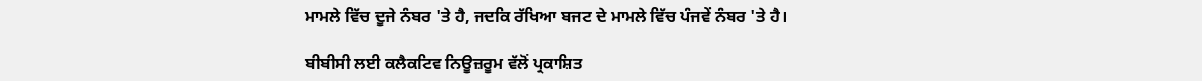ਮਾਮਲੇ ਵਿੱਚ ਦੂਜੇ ਨੰਬਰ 'ਤੇ ਹੈ, ਜਦਕਿ ਰੱਖਿਆ ਬਜਟ ਦੇ ਮਾਮਲੇ ਵਿੱਚ ਪੰਜਵੇਂ ਨੰਬਰ 'ਤੇ ਹੈ।

ਬੀਬੀਸੀ ਲਈ ਕਲੈਕਟਿਵ ਨਿਊਜ਼ਰੂਮ ਵੱਲੋਂ ਪ੍ਰਕਾਸ਼ਿਤ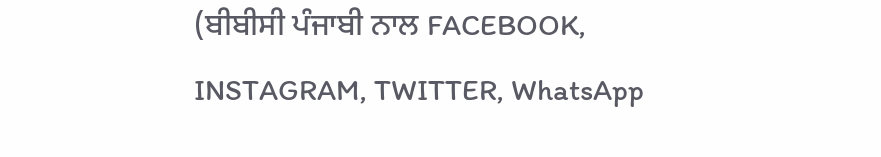(ਬੀਬੀਸੀ ਪੰਜਾਬੀ ਨਾਲ FACEBOOK, INSTAGRAM, TWITTER, WhatsApp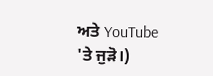ਅਤੇ YouTube 'ਤੇ ਜੁੜੋ।)